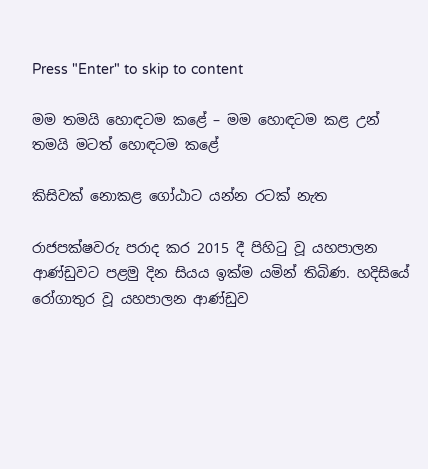Press "Enter" to skip to content

මම තමයි හොඳටම කළේ – මම හොඳටම කළ උන් තමයි මටත් හොඳටම කළේ

කිසිවක් නොකළ ගෝඨාට යන්න රටක් නැත

රාජපක්ෂවරු පරාද කර 2015 දී පිහිටු වූ යහපාලන ආණ්ඩුවට පළමු දින සියය ඉක්ම යමින් තිබිණ. හදිසියේ රෝගාතුර වූ යහපාලන ආණ්ඩුව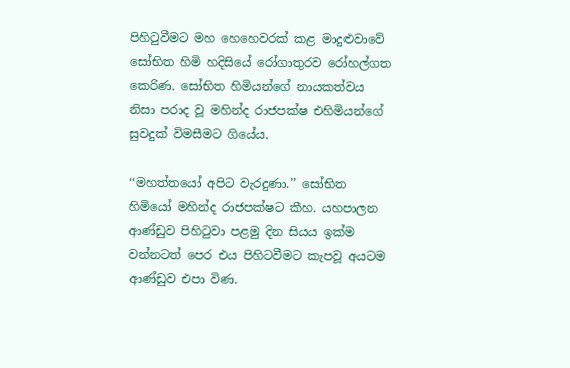පිහිටුවීමට මහ හෙහෙවරක් කළ මාදුළුවාවේ සෝභිත හිමි හදිසියේ රෝගාතුරව රෝහල්ගත කෙරිණ. සෝභිත හිමියන්ගේ නායකත්වය නිසා පරාද වූ මහින්ද රාජපක්ෂ එහිමියන්ගේ සුවදුක් විමසීමට ගියේය.

‘‘මහත්තයෝ අපිට වැරදුණා.’’ සෝභිත හිමියෝ මහින්ද රාජපක්ෂට කීහ. යහපාලන ආණ්ඩුව පිහිටුවා පළමු දින සියය ඉක්ම වන්නටත් පෙර එය පිහිටවීමට කැපවූ අයටම ආණ්ඩුව එපා විණ.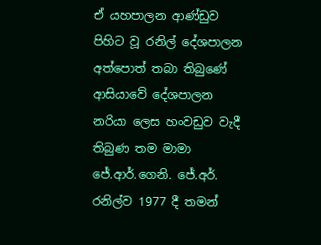ඒ යහපාලන ආණ්ඩුව පිහිට වූ රනිල් දේශපාලන අත්පොත් තබා තිබුණේ ආසියාවේ දේශපාලන නරියා ලෙස හංවඩුව වැදී තිබුණ තම මාමා ජේ.ආර්.ගෙනි. ජේ.අර්. රනිල්ව 1977 දී තමන්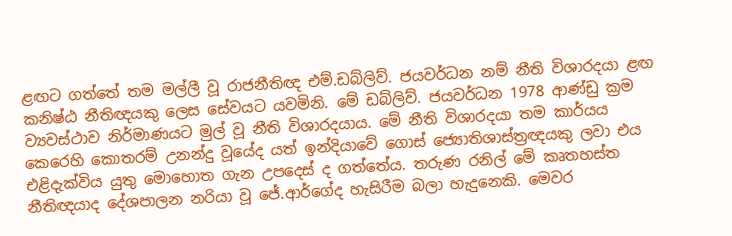ළඟට ගත්තේ තම මල්ලී වූ රාජනීතිඥ එම්.ඩබ්ලිව්. ජයවර්ධන නම් නීති විශාරදයා ළඟ කනිෂ්ඨ නීතිඥයකු ලෙස සේවයට යවමිනි. මේ ඩබ්ලිව්. ජයවර්ධන 1978 ආණ්ඩු ක්‍රම ව්‍යවස්ථාව නිර්මාණයට මුල් වූ නීති විශාරදයාය. මේ නීති විශාරදයා තම කාර්යය කෙරෙහි කොතරම් උනන්දු වූයේද යත් ඉන්දියාවේ ගොස් ජ්‍යොතිශාස්ත්‍රඥයකු ලවා එය එළිදැක්විය යුතු මොහොත ගැන උපදෙස් ද ගත්තේය. තරුණ රනිල් මේ කෘතහස්ත නීතිඥයාද දේශපාලන නරියා වූ ජේ.ආර්ගේද හැසිරීම බලා හැදුනෙකි. මෙවර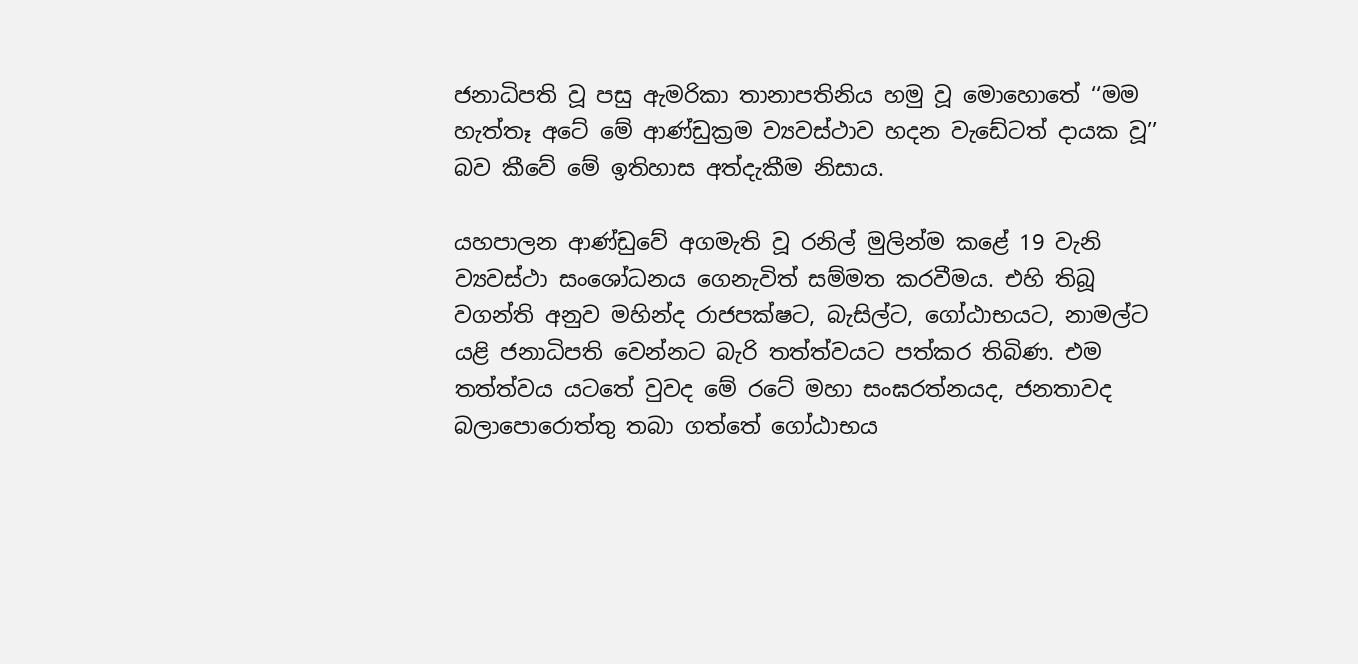ජනාධිපති වූ පසු ඇමරිකා තානාපතිනිය හමු වූ මොහොතේ ‘‘මම හැත්තෑ අටේ මේ ආණ්ඩුක්‍රම ව්‍යවස්ථාව හදන වැඩේටත් දායක වූ’’ බව කීවේ මේ ඉතිහාස අත්දැකීම නිසාය.

යහපාලන ආණ්ඩුවේ අගමැති වූ රනිල් මුලින්ම කළේ 19 වැනි ව්‍යවස්ථා සංශෝධනය ගෙනැවිත් සම්මත කරවීමය. එහි තිබූ වගන්ති අනුව මහින්ද රාජපක්ෂට, බැසිල්ට, ගෝඨාභයට, නාමල්ට යළි ජනාධිපති වෙන්නට බැරි තත්ත්වයට පත්කර තිබිණ. එම තත්ත්වය යටතේ වුවද මේ රටේ මහා සංඝරත්නයද, ජනතාවද බලාපොරොත්තු තබා ගත්තේ ගෝඨාභය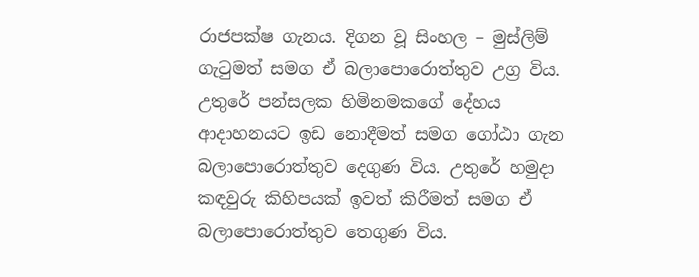රාජපක්ෂ ගැනය. දිගන වූ සිංහල – මුස්ලිම් ගැටුමත් සමග ඒ බලාපොරොත්තුව උග්‍ර විය. උතුරේ පන්සලක හිමිනමකගේ දේහය ආදාහනයට ඉඩ නොදීමත් සමග ගෝඨා ගැන බලාපොරොත්තුව දෙගුණ විය. උතුරේ හමුදා කඳවුරු කිහිපයක් ඉවත් කිරීමත් සමග ඒ බලාපොරොත්තුව තෙගුණ විය.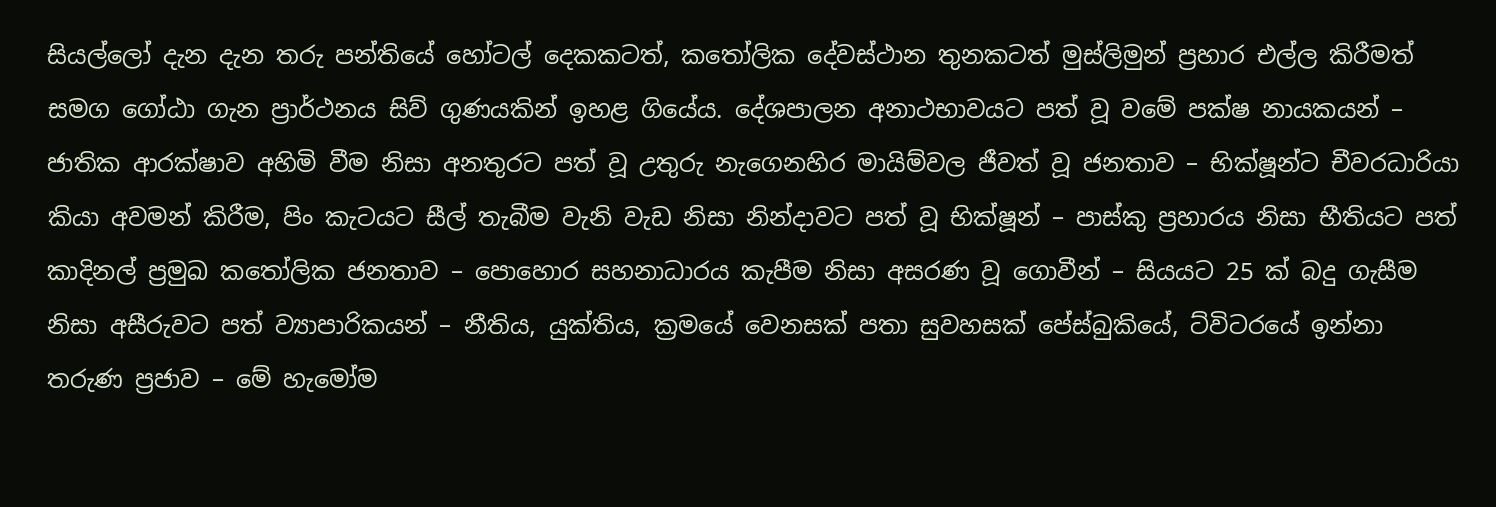සියල්ලෝ දැන දැන තරු පන්තියේ හෝටල් දෙකකටත්, කතෝලික දේවස්ථාන තුනකටත් මුස්ලිමුන් ප්‍රහාර එල්ල කිරීමත් සමග ගෝඨා ගැන ප්‍රාර්ථනය සිව් ගුණයකින් ඉහළ ගියේය. දේශපාලන අනාථභාවයට පත් වූ වමේ පක්ෂ නායකයන් – ජාතික ආරක්ෂාව අහිමි වීම නිසා අනතුරට පත් වූ උතුරු නැගෙනහිර මායිම්වල ජීවත් වූ ජනතාව – භික්ෂූන්ට චීවරධාරියා කියා අවමන් කිරීම, පිං කැටයට සීල් තැබීම වැනි වැඩ නිසා නින්දාවට පත් වූ භික්ෂූන් – පාස්කු ප්‍රහාරය නිසා භීතියට පත් කාදිනල් ප්‍රමුඛ කතෝලික ජනතාව – පොහොර සහනාධාරය කැපීම නිසා අසරණ වූ ගොවීන් – සියයට 25 ක් බදු ගැසීම නිසා අසීරුවට පත් ව්‍යාපාරිකයන් – නීතිය, යුක්තිය, ක්‍රමයේ වෙනසක් පතා සුවහසක් පේස්බුකියේ, ට්විටරයේ ඉන්නා තරුණ ප්‍රජාව – මේ හැමෝම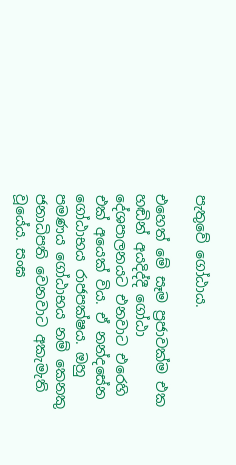පැතුවේ ගෝඨාය.

එහෙත් මේ සෑම ප්‍රජාවක්ම එක හඬින් අයදිද්දී ගෝඨා දේශපාලනයට එනවාට එරෙහි එක් අයෙක් විය. ඒ නන්දසේන ගෝඨාභය රාජපක්ෂය. ඔහු පමණය ගෝඨාභය නම් කෙනකු ජනාධිපති වෙනවාට අකැමැති වූයේය. සංඝ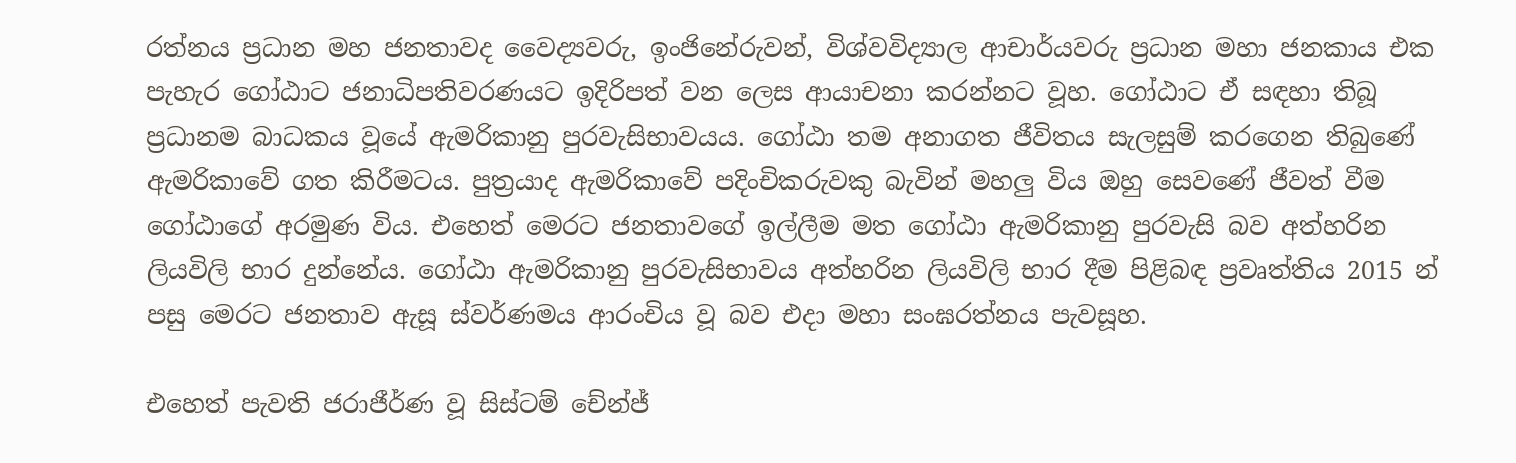රත්නය ප්‍රධාන මහ ජනතාවද වෛද්‍යවරු, ඉංජිනේරුවන්, විශ්වවිද්‍යාල ආචාර්යවරු ප්‍රධාන මහා ජනකාය එක පැහැර ගෝඨාට ජනාධිපතිවරණයට ඉදිරිපත් වන ලෙස ආයාචනා කරන්නට වූහ. ගෝඨාට ඒ සඳහා තිබූ ප්‍රධානම බාධකය වූයේ ඇමරිකානු පුරවැසිභාවයය. ගෝඨා තම අනාගත ජීවිතය සැලසුම් කරගෙන තිබුණේ ඇමරිකාවේ ගත කිරීමටය. පුත්‍රයාද ඇමරිකාවේ පදිංචිකරුවකු බැවින් මහලු විය ඔහු සෙවණේ ජීවත් වීම ගෝඨාගේ අරමුණ විය. එහෙත් මෙරට ජනතාවගේ ඉල්ලීම මත ගෝඨා ඇමරිකානු පුරවැසි බව අත්හරින ලියවිලි භාර දුන්නේය. ගෝඨා ඇමරිකානු පුරවැසිභාවය අත්හරින ලියවිලි භාර දීම පිළිබඳ ප්‍රවෘත්තිය 2015 න් පසු මෙරට ජනතාව ඇසූ ස්වර්ණමය ආරංචිය වූ බව එදා මහා සංඝරත්නය පැවසූහ.

එහෙත් පැවති ජරාජීර්ණ වූ සිස්ටම් චේන්ජ්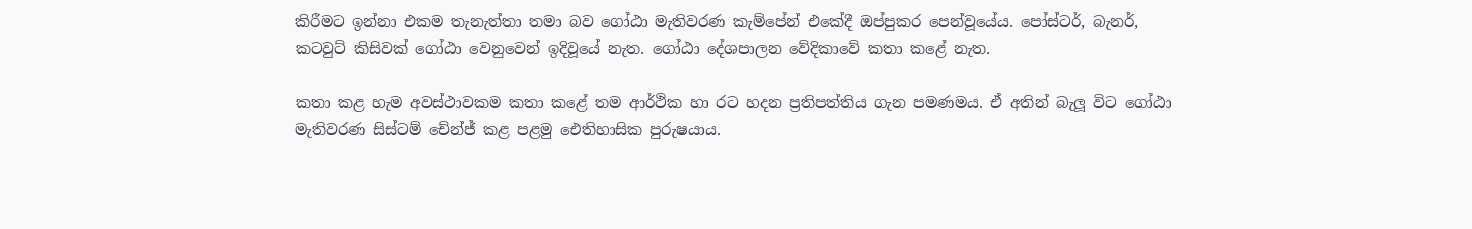කිරීමට ඉන්නා එකම තැනැත්තා තමා බව ගෝඨා මැතිවරණ කැම්පේන් එකේදී ඔප්පුකර පෙන්වූයේය. පෝස්ටර්, බැනර්, කටවුට් කිසිවක් ගෝඨා වෙනුවෙන් ඉදිවූයේ නැත. ගෝඨා දේශපාලන වේදිකාවේ කතා කළේ නැත.

කතා කළ හැම අවස්ථාවකම කතා කළේ තම ආර්ථික හා රට හදන ප්‍රතිපත්තිය ගැන පමණමය. ඒ අතින් බැලූ විට ගෝඨා මැතිවරණ සිස්ටම් චේන්ජ් කළ පළමු ඓතිහාසික පුරුෂයාය.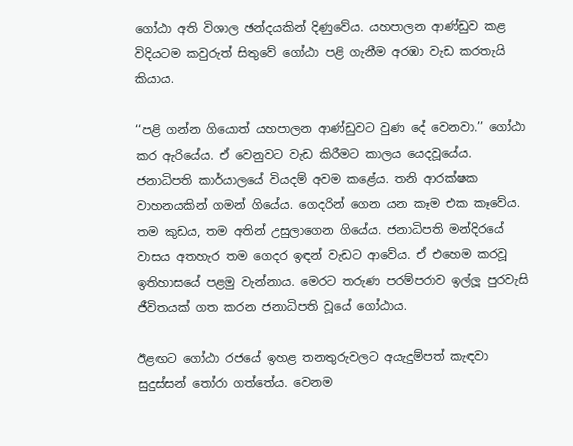ගෝඨා අති විශාල ඡන්දයකින් දිණුවේය. යහපාලන ආණ්ඩුව කළ විදියටම කවුරුත් සිතුවේ ගෝඨා පළි ගැනීම අරඹා වැඩ කරතැයි කියාය.

‘‘පළි ගන්න ගියොත් යහපාලන ආණ්ඩුවට වුණ දේ වෙනවා.’’ ගෝඨා කර ඇරියේය. ඒ වෙනුවට වැඩ කිරීමට කාලය යෙදවූයේය. ජනාධිපති කාර්යාලයේ වියදම් අවම කළේය. තනි ආරක්ෂක වාහනයකින් ගමන් ගියේය. ගෙදරින් ගෙන යන කෑම එක කෑවේය. තම කුඩය, තම අතින් උසුලාගෙන ගියේය. ජනාධිපති මන්දිරයේ වාසය අතහැර තම ගෙදර ඉඳන් වැඩට ආවේය. ඒ එහෙම කරවූ ඉතිහාසයේ පළමු වැන්නාය. මෙරට තරුණ පරම්පරාව ඉල්ලූ පුරවැසි ජීවිතයක් ගත කරන ජනාධිපති වූයේ ගෝඨාය.

ඊළඟට ගෝඨා රජයේ ඉහළ තනතුරුවලට අයැදුම්පත් කැඳවා සුදුස්සන් තෝරා ගත්තේය. වෙනම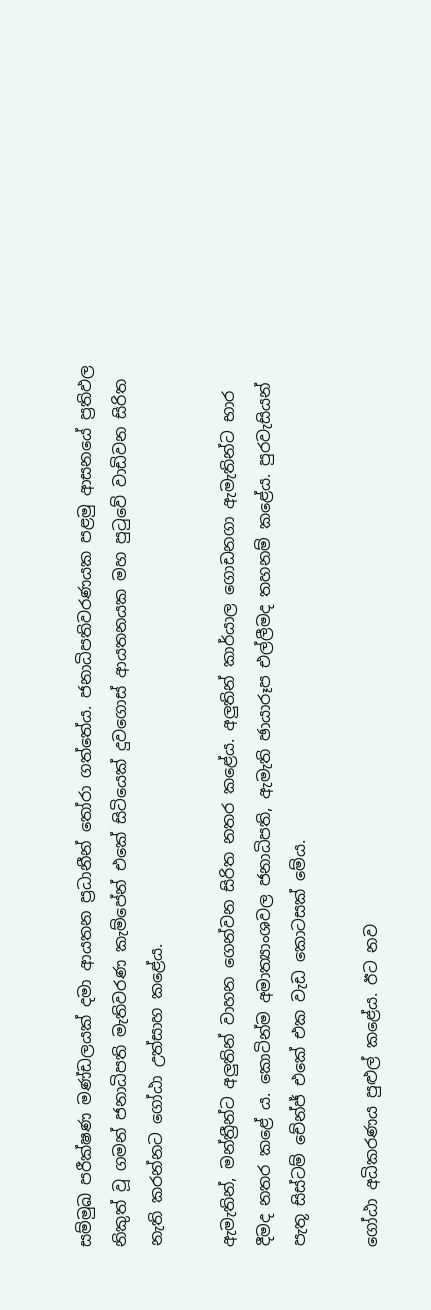සම්මුඛ පරීක්ෂණ මණ්ඩලයක් දමා ආයතන ප්‍රධානීන් තෝරා ගත්තේය. ජනාධිපතිවරණයක පළමු ආසනයේ ප්‍රතිඵල නිකුත් වූ ගමන් ජනාධිපති මැතිවරණ කැම්පේන් එකේ සිටියෙක් දුවගොස් ආයතනයක මහ පුටුවේ වාඩිවන සිරිත නැති කරන්නට ගෝඨා උත්සාහ කළේය.

ඇමැතින්, මන්ත්‍රීන්ට අලුතින් වාහන ගෙන්වන සිරිත නතර කළේය. අලුතින් කාර්යාල ගොඩනගා ඇමැතින්ට භාර දීමද නතර කළේ ය. කොටින්ම අමාත්‍යාංශවල ජනාධිපති, ඇමැති ඡායාරූප එල්ලීමද තහනම් කළේය. පුරවැසියන් පැතූ සිස්ටම් චේන්ජ් එකේ එක වැඩ කොටසක් මේය.

ගෝඨා අධිකරණය පුළුල් කළේය. ඊට නව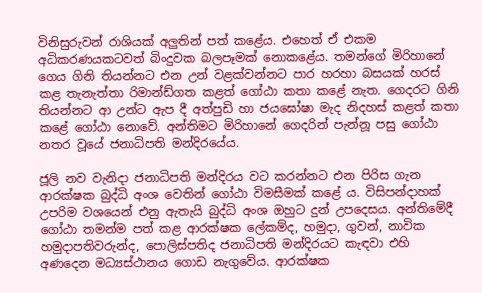විනිසුරුවන් රාශියක් අලුතින් පත් කළේය. එහෙත් ඒ එකම අධිකරණයකටවත් බිංදුවක බලපෑමක් නොකළේය. තමන්ගේ මිරිහානේ ගෙය ගිනි තියන්නට එන උන් වළක්වන්නට පාර හරහා බසයක් හරස් කළ තැනැත්තා රිමාන්ඩ්ගත කළත් ගෝඨා කතා කළේ නැත. ගෙදරට ගිනි තියන්නට ආ උන්ට ඇප දී අත්පුඩි හා ජයඝෝෂා මැද නිදහස් කළත් කතා කළේ ගෝඨා නොවේ. අන්තිමට මිරිහානේ ගෙදරින් පැන්නූ පසු ගෝඨා නතර වූයේ ජනාධිපති මන්දිරයේය.

ජූලි නව වැනිදා ජනාධිපති මන්දිරය වට කරන්නට එන පිරිස ගැන ආරක්ෂක බුද්ධි අංශ වෙතින් ගෝඨා විමසීමක් කළේ ය. විසිපන්දාහක් උපරිම වශයෙන් එනු ඇතැයි බුද්ධි අංශ ඔහුට දුන් උපදෙසය. අන්තිමේදී ගෝඨා තමන්ම පත් කළ ආරක්ෂක ලේකම්ද, හමුදා, ගුවන්, නාවික හමුදාපතිවරුන්ද, පොලිස්පතිද ජනාධිපති මන්දිරයට කැඳවා එහි අණදෙන මධ්‍යස්ථානය ගොඩ නැගුවේය. ආරක්ෂක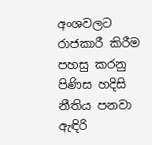අංශවලට රාජකාරී කිරීම පහසු කරනු පිණිස හදිසි නීතිය පනවා ඇඳිරි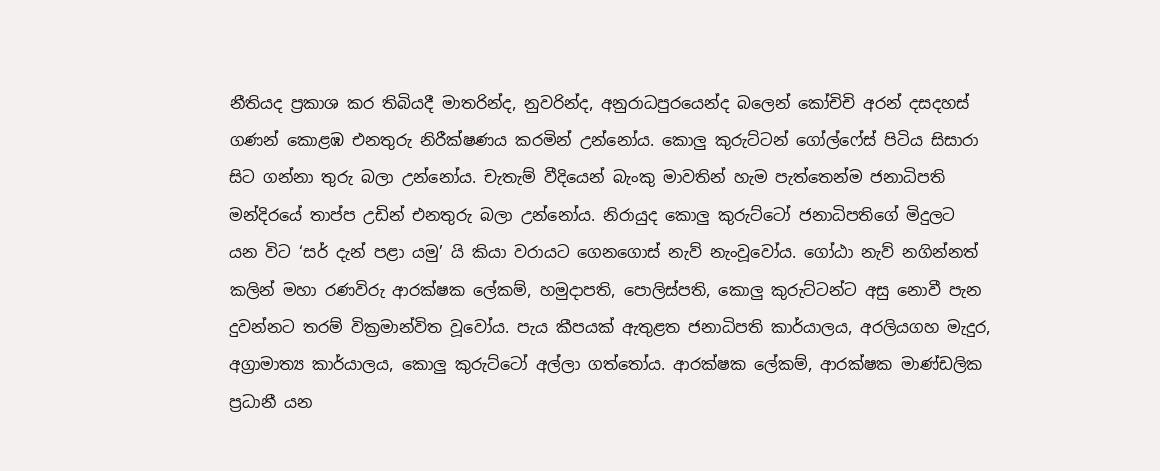නීතියද ප්‍රකාශ කර තිබියදී මාතරින්ද, නුවරින්ද, අනුරාධපුරයෙන්ද බලෙන් කෝචිචි අරන් දසදහස් ගණන් කොළඹ එනතුරු නිරීක්ෂණය කරමින් උන්නෝය. කොලු කුරුට්ටන් ගෝල්ෆේස් පිටිය සිසාරා සිට ගන්නා තුරු බලා උන්නෝය. චැතැම් වීදියෙන් බැංකු මාවතින් හැම පැත්තෙන්ම ජනාධිපති මන්දිරයේ තාප්ප උඩින් එනතුරු බලා උන්නෝය. නිරායුද කොලු කුරුට්ටෝ ජනාධිපතිගේ මිදුලට යන විට ‘සර් දැන් පළා යමු’ යි කියා වරායට ගෙනගොස් නැව් නැංවූවෝය. ගෝඨා නැව් නගින්නත් කලින් මහා රණවිරු ආරක්ෂක ලේකම්, හමුදාපති, පොලිස්පති, කොලු කුරුට්ටන්ට අසු නොවී පැන දුවන්නට තරම් වික්‍රමාන්විත වූවෝය. පැය කීපයක් ඇතුළත ජනාධිපති කාර්යාලය, අරලියගහ මැදුර, අග්‍රාමාත්‍ය කාර්යාලය, කොලු කුරුට්ටෝ අල්ලා ගත්තෝය. ආරක්ෂක ලේකම්, ආරක්ෂක මාණ්ඩලික ප්‍රධානී යන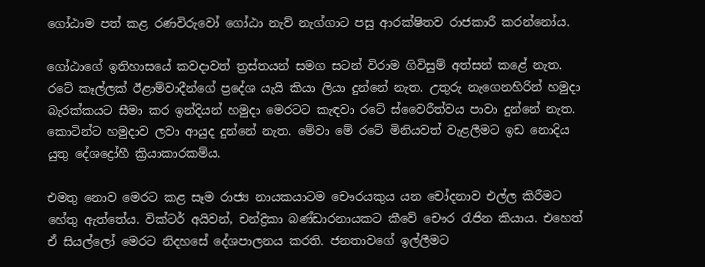ගෝඨාම පත් කළ රණවිරුවෝ ගෝඨා නැව් නැග්ගාට පසු ආරක්ෂිතව රාජකාරී කරන්නෝය.

ගෝඨාගේ ඉතිහාසයේ කවදාවත් ත්‍රස්තයන් සමග සටන් විරාම ගිවිසුම් අත්සන් කළේ නැත. රටේ කෑල්ලක් ඊළාම්වාදීන්ගේ ප්‍රදේශ යැයි කියා ලියා දුන්නේ නැත. උතුරු නැගෙනහිරින් හමුදා බැරක්කයට සීමා කර ඉන්දියන් හමුදා මෙරටට කැඳවා රටේ ස්වෛරීත්වය පාවා දුන්නේ නැත. කොටින්ට හමුදාව ලවා ආයුද දුන්නේ නැත. මේවා මේ රටේ මිනියවත් වැළලීමට ඉඩ නොදිය යුතු දේශද්‍රෝහී ක්‍රියාකාරකම්ය.

එමතු නොව මෙරට කළ සෑම රාජ්‍ය නායකයාටම චෞරයකුය යන චෝදනාව එල්ල කිරීමට හේතු ඇත්තේය. වික්ටර් අයිවන්, චන්ද්‍රිකා බණ්ඩාරනායකට කීවේ චෞර රැජින කියාය. එහෙත් ඒ සියල්ලෝ මෙරට නිදහසේ දේශපාලනය කරති. ජනතාවගේ ඉල්ලීමට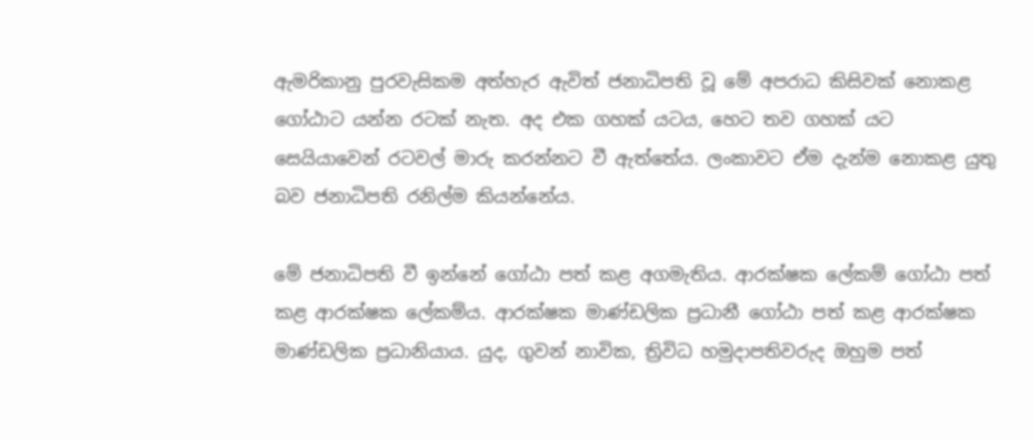ඇමරිකානු පුරවැසිකම අත්හැර ඇවිත් ජනාධිපති වූ මේ අපරාධ කිසිවක් නොකළ ගෝඨාට යන්න රටක් නැත. අද එක ගහක් යටය, හෙට තව ගහක් යට සෙයියාවෙන් රටවල් මාරු කරන්නට වී ඇත්තේය. ලංකාවට ඒම දැන්ම නොකළ යුතු බව ජනාධිපති රනිල්ම කියන්නේය.

මේ ජනාධිපති වී ඉන්නේ ගෝඨා පත් කළ අගමැතිය. ආරක්ෂක ලේකම් ගෝඨා පත් කළ ආරක්ෂක ලේකම්ය. ආරක්ෂක මාණ්ඩලික ප්‍රධානී ගෝඨා පත් කළ ආරක්ෂක මාණ්ඩලික ප්‍රධානියාය. යුද, ගුවන් නාවික, ත්‍රිවිධ හමුදාපතිවරුද ඔහුම පත්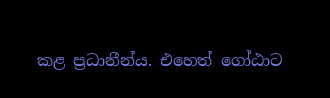කළ ප්‍රධානීන්ය. එහෙත් ගෝඨාට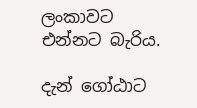ලංකාවට එන්නට බැරිය.

දැන් ගෝඨාට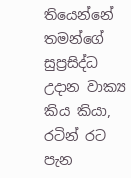තියෙන්නේ තමන්ගේ සුප්‍රසිද්ධ උදාන වාක්‍ය කිය කියා, රටින් රට පැන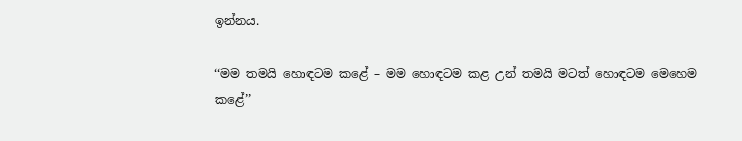ඉන්නය.

‘‘මම තමයි හොඳටම කළේ – මම හොඳටම කළ උන් තමයි මටත් හොඳටම මෙහෙම කළේ’’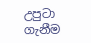උපුටා ගැනීම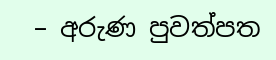– අරුණ පුවත්පත